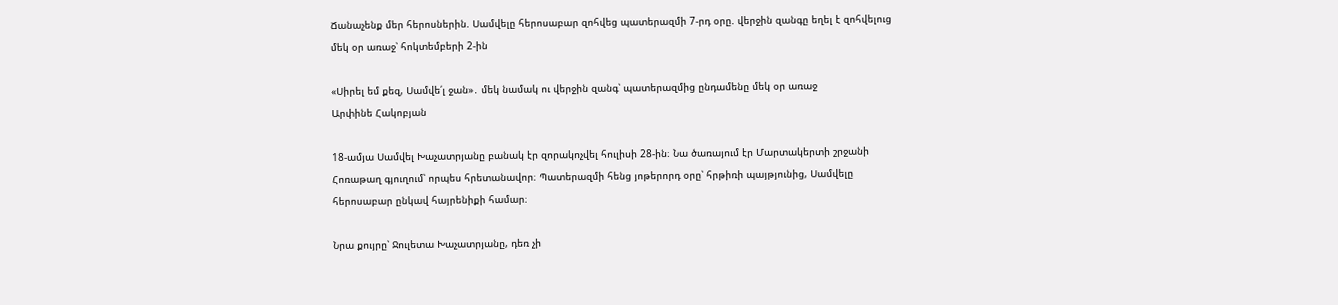Ճանաչենք մեր հերոսներին. Սամվելը հերոսաբար զոհվեց պատերազմի 7-րդ օրը. վերջին զանգը եղել է զոհվելուց մեկ օր առաջ՝ հոկտեմբերի 2-ին

«Սիրել եմ քեզ, Սամվե՛լ ջան»․ մեկ նամակ ու վերջին զանգ՝ պատերազմից ընդամենը մեկ օր առաջ
Արփինե Հակոբյան

18-ամյա Սամվել Խաչատրյանը բանակ էր զորակոչվել հուլիսի 28-ին։ Նա ծառայում էր Մարտակերտի շրջանի Հոռաթաղ գյուղում՝ որպես հրետանավոր։ Պատերազմի հենց յոթերորդ օրը՝ հրթիռի պայթյունից, Սամվելը հերոսաբար ընկավ հայրենիքի համար։

Նրա քույրը՝ Ջուլետա Խաչատրյանը, դեռ չի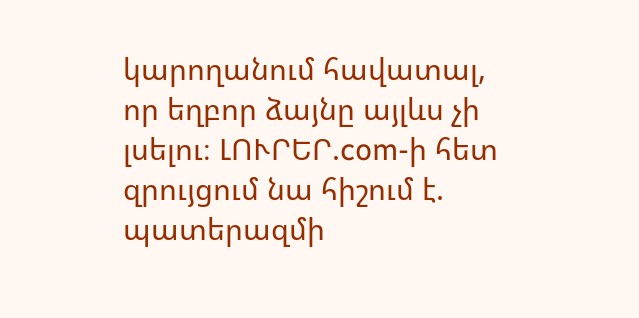կարողանում հավատալ, որ եղբոր ձայնը այլևս չի լսելու։ ԼՈՒՐԵՐ.com-ի հետ զրույցում նա հիշում է. պատերազմի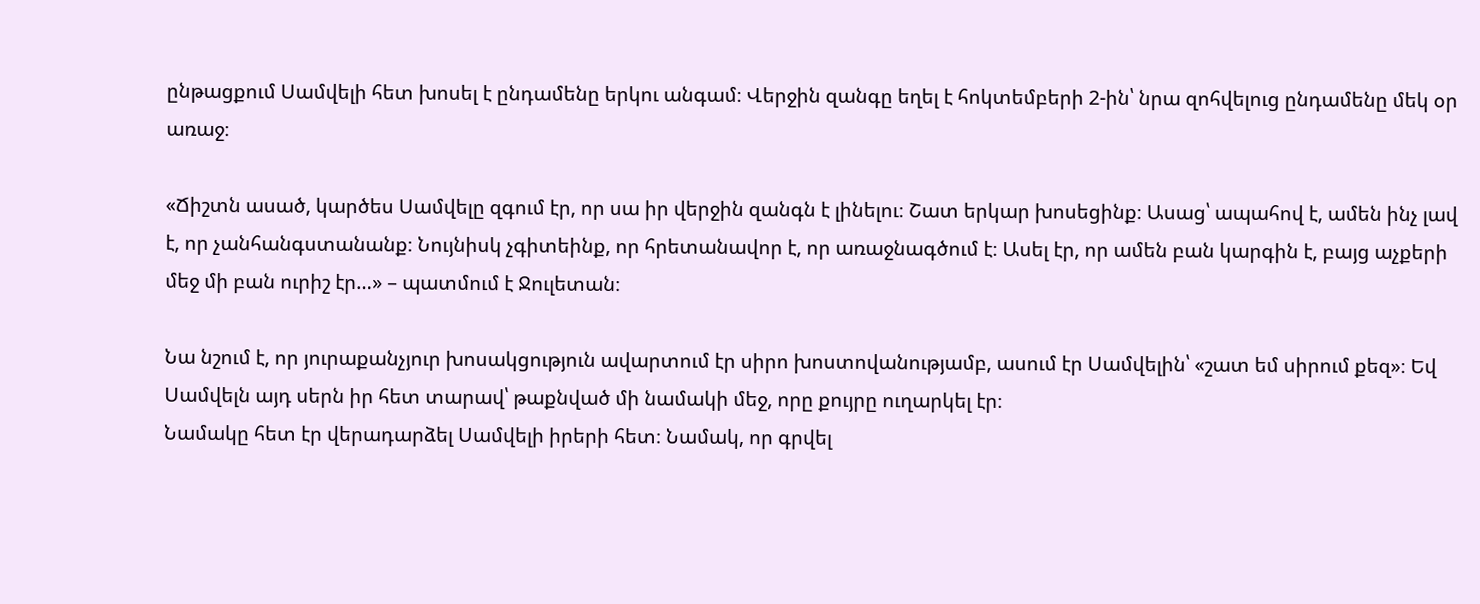ընթացքում Սամվելի հետ խոսել է ընդամենը երկու անգամ։ Վերջին զանգը եղել է հոկտեմբերի 2-ին՝ նրա զոհվելուց ընդամենը մեկ օր առաջ։

«Ճիշտն ասած, կարծես Սամվելը զգում էր, որ սա իր վերջին զանգն է լինելու։ Շատ երկար խոսեցինք։ Ասաց՝ ապահով է, ամեն ինչ լավ է, որ չանհանգստանանք։ Նույնիսկ չգիտեինք, որ հրետանավոր է, որ առաջնագծում է։ Ասել էր, որ ամեն բան կարգին է, բայց աչքերի մեջ մի բան ուրիշ էր…» – պատմում է Ջուլետան։

Նա նշում է, որ յուրաքանչյուր խոսակցություն ավարտում էր սիրո խոստովանությամբ, ասում էր Սամվելին՝ «շատ եմ սիրում քեզ»։ Եվ Սամվելն այդ սերն իր հետ տարավ՝ թաքնված մի նամակի մեջ, որը քույրը ուղարկել էր։
Նամակը հետ էր վերադարձել Սամվելի իրերի հետ։ Նամակ, որ գրվել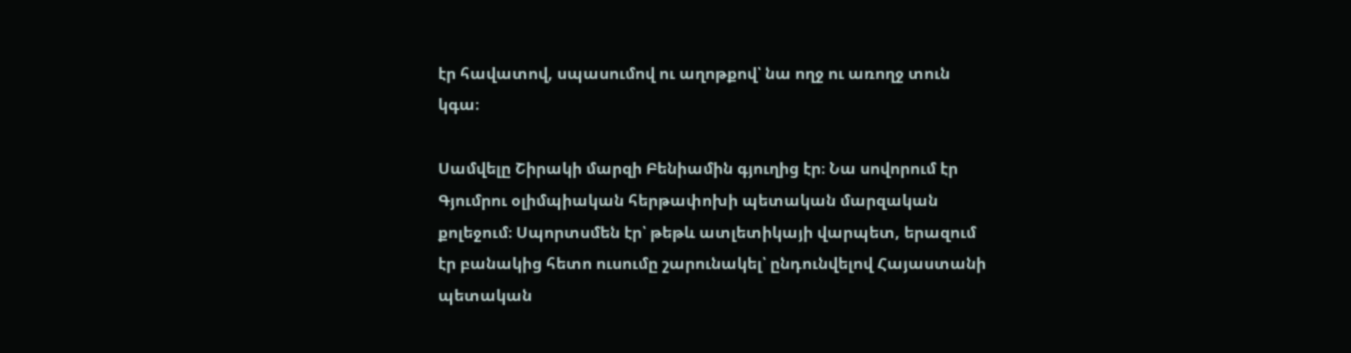էր հավատով, սպասումով ու աղոթքով՝ նա ողջ ու առողջ տուն կգա։

Սամվելը Շիրակի մարզի Բենիամին գյուղից էր։ Նա սովորում էր Գյումրու օլիմպիական հերթափոխի պետական մարզական քոլեջում։ Սպորտսմեն էր՝ թեթև ատլետիկայի վարպետ, երազում էր բանակից հետո ուսումը շարունակել՝ ընդունվելով Հայաստանի պետական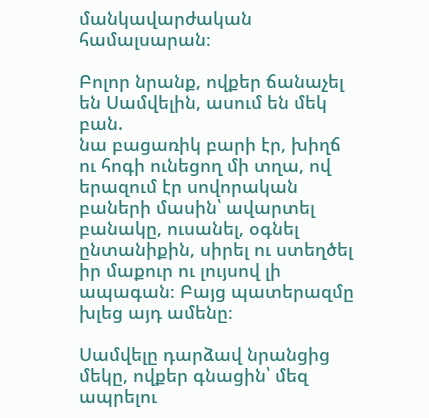մանկավարժական համալսարան։

Բոլոր նրանք, ովքեր ճանաչել են Սամվելին, ասում են մեկ բան.
նա բացառիկ բարի էր, խիղճ ու հոգի ունեցող մի տղա, ով երազում էր սովորական բաների մասին՝ ավարտել բանակը, ուսանել, օգնել ընտանիքին, սիրել ու ստեղծել իր մաքուր ու լույսով լի ապագան։ Բայց պատերազմը խլեց այդ ամենը։

Սամվելը դարձավ նրանցից մեկը, ովքեր գնացին՝ մեզ ապրելու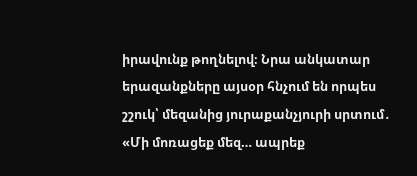իրավունք թողնելով։ Նրա անկատար երազանքները այսօր հնչում են որպես շշուկ՝ մեզանից յուրաքանչյուրի սրտում․
«Մի մոռացեք մեզ… ապրեք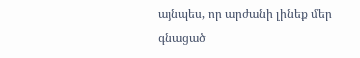այնպես, որ արժանի լինեք մեր գնացած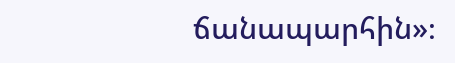ճանապարհին»։